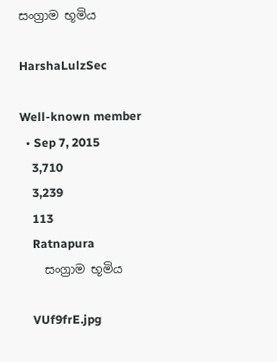සංග්‍රාම භූමිය

HarshaLulzSec

Well-known member
  • Sep 7, 2015
    3,710
    3,239
    113
    Ratnapura
    සංග්‍රාම භූමිය

    VUf9frE.jpg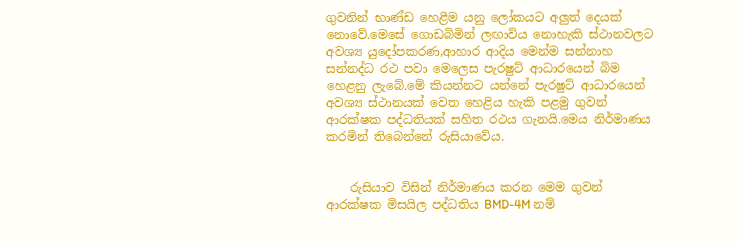ගුවනින් භාණ්ඩ හෙළීම යනු ලෝකයට අලුත් දෙයක් නොවේ.මෙසේ ගොඩබිමින් ලඟාවිය නොහැකි ස්ථානවලට අවශ්‍ය යුදෝපකරණ,ආහාර ආදිය මෙන්ම සන්නාහ සන්නද්ධ රථ පවා මෙලෙස පැරෂුට් ආධාරයෙන් බිම හෙළනු ලැබේ.මේ කියන්නට යන්නේ පැරෂුට් ආධාරයෙන් අවශ්‍ය ස්ථානයක් වෙත හෙළිය හැකි පළමු ගුවන් ආරක්ෂක පද්ධතියක් සහිත රථය ගැනයි.මෙය නිර්මාණය කරමින් තිබෙන්නේ රුසියාවේය.


    රුසියාව විසින් නිර්මාණය කරන මෙම ගුවන් ආරක්ෂක මිසයිල පද්ධතිය BMD-4M නම්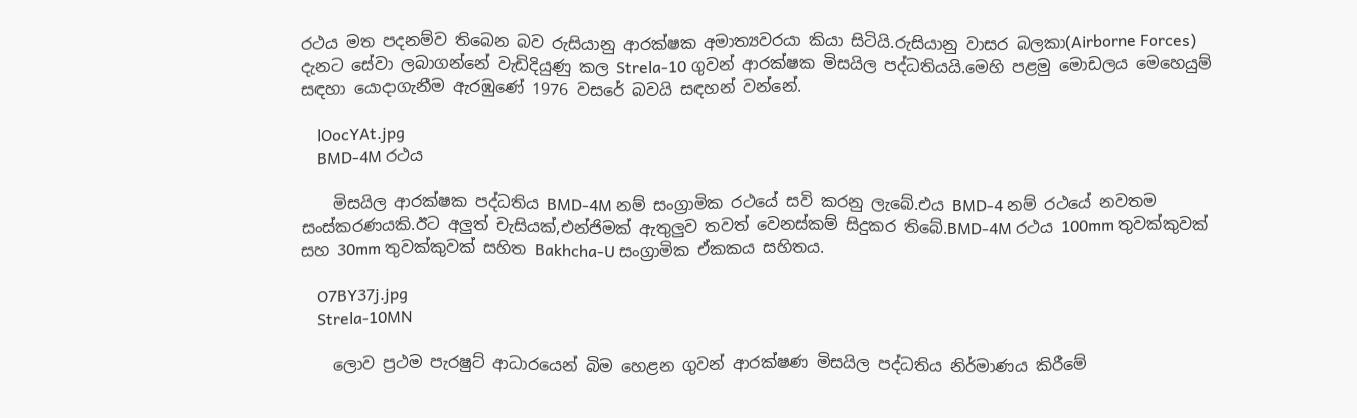රථය මත පදනම්ව තිබෙන බව රුසියානු ආරක්ෂක අමාත්‍යවරයා කියා සිටියි.රුසියානු වාසර බලකා(Airborne Forces) දැනට සේවා ලබාගන්නේ වැඩිදියුණු කල Strela-10 ගුවන් ආරක්ෂක මිසයිල පද්ධතියයි.මෙහි පළමු මොඩලය මෙහෙයුම් සඳහා යොදාගැනීම ඇරඹුණේ 1976 වසරේ බවයි සඳහන් වන්නේ.

    lOocYAt.jpg
    BMD-4M රථය

    මිසයිල ආරක්ෂක පද්ධතිය BMD-4M නම් සංග්‍රාමික රථයේ සවි කරනු ලැබේ.එය BMD-4 නම් රථයේ නවතම සංස්කරණයකි.ඊට අලුත් චැසියක්,එන්ජිමක් ඇතුලුව තවත් වෙනස්කම් සිදුකර තිබේ.BMD-4M රථය 100mm තුවක්කුවක් සහ 30mm තුවක්කුවක් සහිත Bakhcha-U සංග්‍රාමික ඒකකය සහිතය.

    O7BY37j.jpg
    Strela-10MN

    ලොව ප්‍රථම පැරෂුට් ආධාරයෙන් බිම හෙළන ගුවන් ආරක්ෂණ මිසයිල පද්ධතිය නිර්මාණය කිරීමේ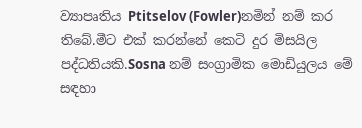ව්‍යාපෘතිය Ptitselov (Fowler)නමින් නම් කර තිබේ.මීට එක් කරන්නේ කෙටි දුර මිසයිල පද්ධතියකි.Sosna නම් සංග්‍රාමික මොඩියුලය මේ සඳහා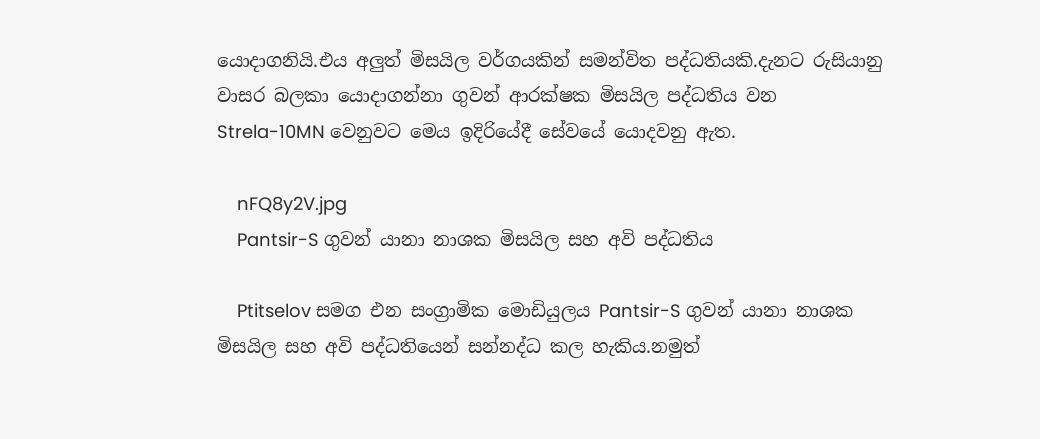යොදාගනියි.එය අලුත් මිසයිල වර්ගයකින් සමන්විත පද්ධතියකි.දැනට රුසියානු වාසර බලකා යොදාගන්නා ගුවන් ආරක්ෂක මිසයිල පද්ධතිය වන Strela-10MN වෙනුවට මෙය ඉදිරියේදී සේවයේ යොදවනු ඇත.

    nFQ8y2V.jpg
    Pantsir-S ගුවන් යානා නාශක මිසයිල සහ අවි පද්ධතිය

    Ptitselov සමග එන සංග්‍රාමික මොඩියුලය Pantsir-S ගුවන් යානා නාශක මිසයිල සහ අවි පද්ධතියෙන් සන්නද්ධ කල හැකිය.නමුත්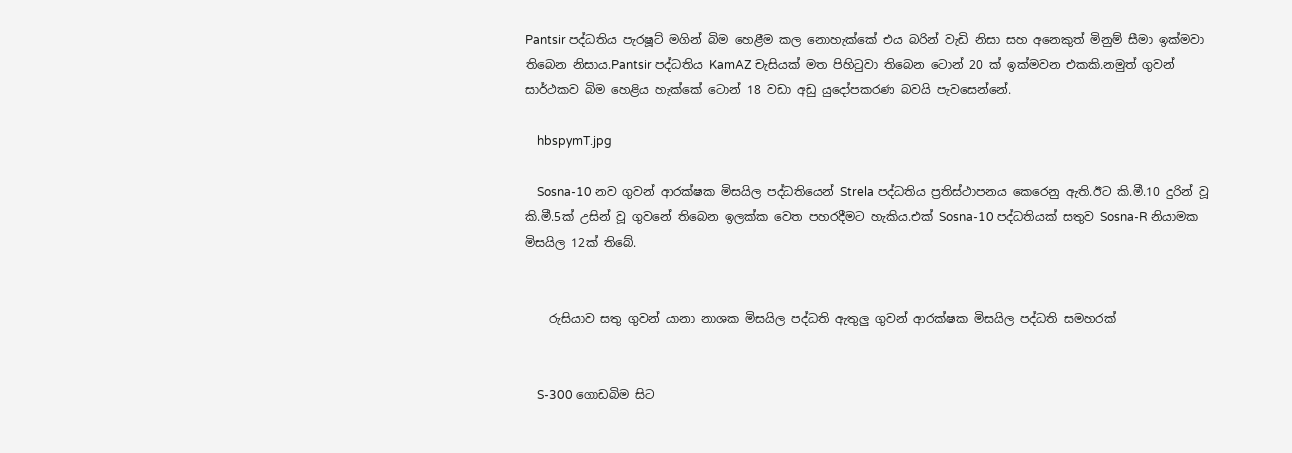Pantsir පද්ධතිය පැරෂූට් මගින් බිම හෙළීම කල නොහැක්කේ එය බරින් වැඩි නිසා සහ අනෙකුත් මිනුම් සීමා ඉක්මවා තිබෙන නිසාය.Pantsir පද්ධතිය KamAZ චැසියක් මත පිහිටුවා තිබෙන ටොන් 20 ක් ඉක්මවන එකකි.නමුත් ගුවන් සාර්ථකව බිම හෙළිය හැක්කේ ටොන් 18 වඩා අඩු යුදෝපකරණ බවයි පැවසෙන්නේ.

    hbspymT.jpg

    Sosna-10 නව ගුවන් ආරක්ෂක මිසයිල පද්ධතියෙන් Strela පද්ධතිය ප්‍රතිස්ථාපනය කෙරෙනු ඇති.ඊට කි.මී.10 දුරින් වූ කි.මී.5ක් උසින් වූ ගුවනේ තිබෙන ඉලක්ක වෙත පහරදීමට හැකිය.එක් Sosna-10 පද්ධතියක් සතුව Sosna-R නියාමක මිසයිල 12ක් තිබේ.


    රුසියාව සතු ගුවන් යානා නාශක මිසයිල පද්ධති ඇතුලු ගුවන් ආරක්ෂක මිසයිල පද්ධති සමහරක්


    S-300 ගොඩබිම සිට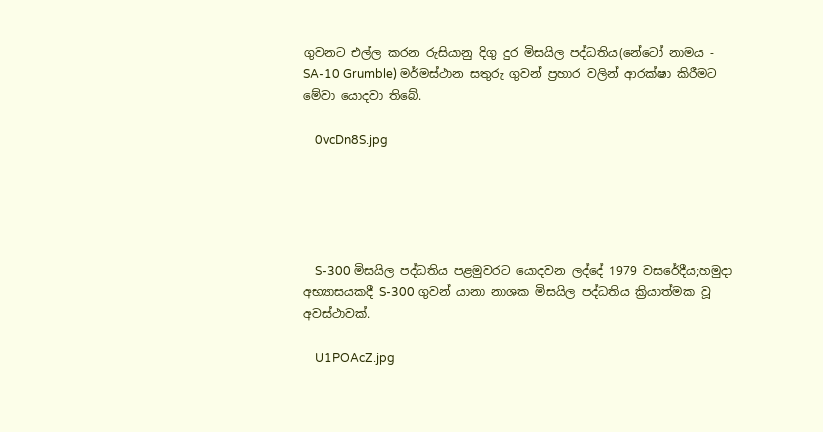ගුවනට එල්ල කරන රුසියානු දිගු දුර මිසයිල පද්ධතිය(නේටෝ නාමය - SA-10 Grumble) මර්මස්ථාන සතුරු ගුවන් ප්‍රහාර වලින් ආරක්ෂා කිරීමට මේවා යොදවා තිබේ.

    0vcDn8S.jpg





    S-300 මිසයිල පද්ධතිය පළමුවරට යොදවන ලද්දේ 1979 වසරේදීය;හමුදා අභ්‍යාසයකදී S-300 ගුවන් යානා නාශක මිසයිල පද්ධතිය ක්‍රියාත්මක වූ අවස්ථාවක්.

    U1POAcZ.jpg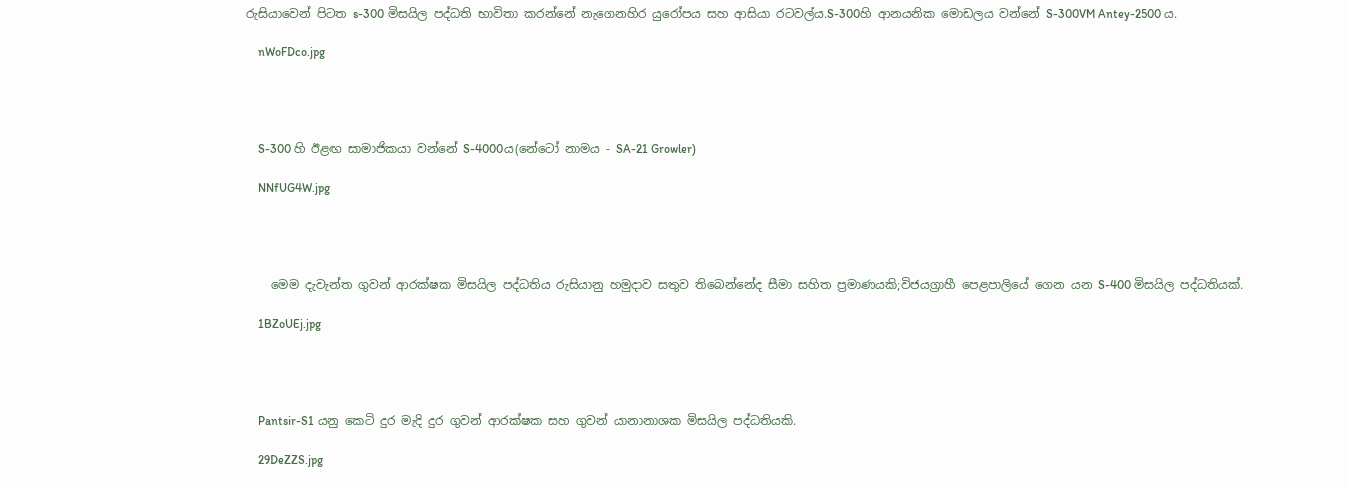රුසියාවෙන් පිටත s-300 මිසයිල පද්ධති භාවිතා කරන්නේ නැගෙනහිර යුරෝපය සහ ආසියා රටවල්ය.S-300හි ආනයනික මොඩලය වන්නේ S-300VM Antey-2500 ය.

    nWoFDco.jpg




    S-300 හි ඊළඟ සාමාජිකයා වන්නේ S-4000ය(නේටෝ නාමය - SA-21 Growler)

    NNfUG4W.jpg




    මෙම දැවැන්ත ගුවන් ආරක්ෂක මිසයිල පද්ධතිය රුසියානු හමුදාව සතුව තිබෙන්නේද සීමා සහිත ප්‍රමාණයකි;විජයග්‍රාහී පෙළපාලියේ ගෙන යන S-400 මිසයිල පද්ධතියක්.

    1BZoUEj.jpg




    Pantsir-S1 යනු කෙටි දුර මැදි දුර ගුවන් ආරක්ෂක සහ ගුවන් යානානාශක මිසයිල පද්ධතියකි.

    29DeZZS.jpg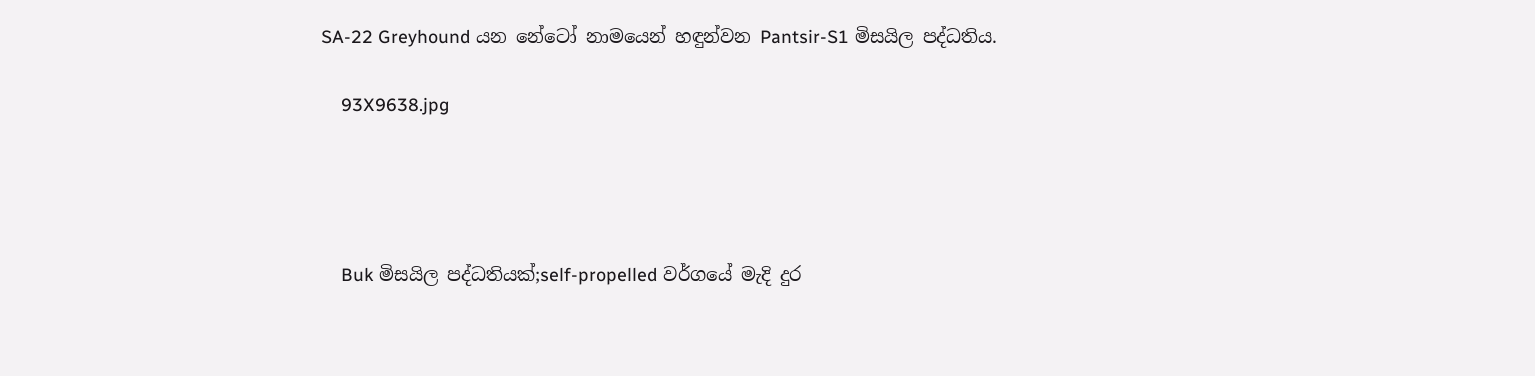SA-22 Greyhound යන නේටෝ නාමයෙන් හඳුන්වන Pantsir-S1 මිසයිල පද්ධතිය.

    93X9638.jpg




    Buk මිසයිල පද්ධතියක්;self-propelled වර්ගයේ මැදි දුර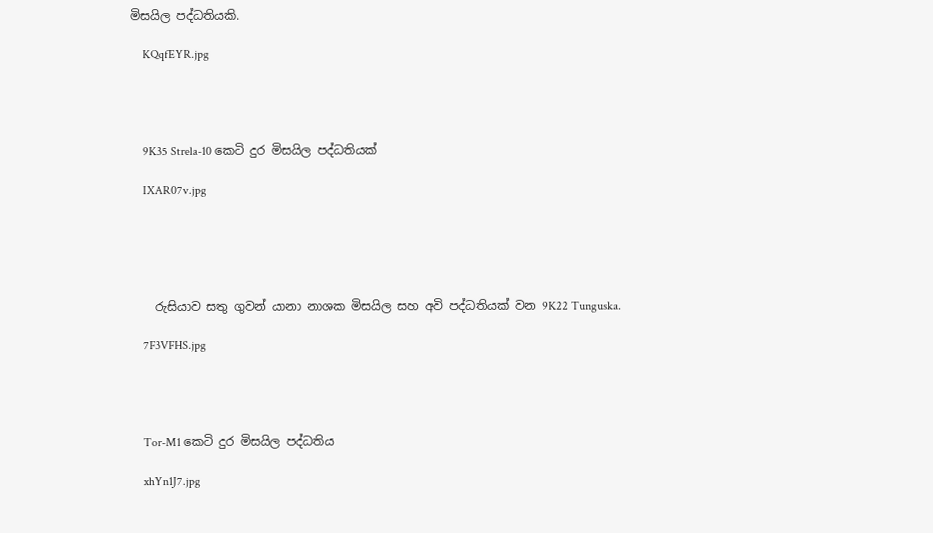මිසයිල පද්ධතියකි.

    KQqfEYR.jpg




    9K35 Strela-10 කෙටි දුර මිසයිල පද්ධතියක්

    IXAR07v.jpg





    රුසියාව සතු ගුවන් යානා නාශක මිසයිල සහ අවි පද්ධතියක් වන 9K22 Tunguska.

    7F3VFHS.jpg




    Tor-M1 කෙටි දුර මිසයිල පද්ධතිය

    xhYn1J7.jpg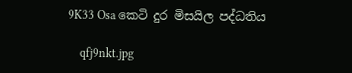9K33 Osa කෙටි දුර මිසයිල පද්ධතිය

    qfj9nkt.jpg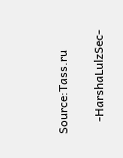Source:Tass.ru

    -HarshaLulzSec-